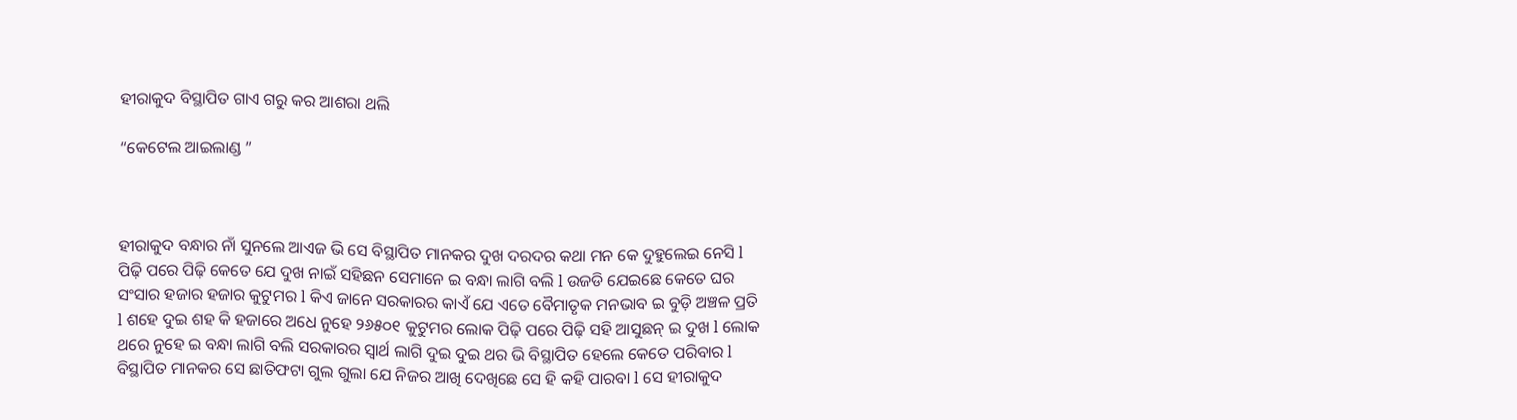ହୀରାକୁଦ ବିସ୍ଥାପିତ ଗାଏ ଗରୁ କର ଆଶରା ଥଲି

“କେଟେଲ ଆଇଲାଣ୍ଡ ”



ହୀରାକୁଦ ବନ୍ଧାର ନାଁ ସୁନଲେ ଆଏଜ ଭି ସେ ବିସ୍ଥାପିତ ମାନକର ଦୁଖ ଦରଦର କଥା ମନ କେ ଦୁହୁଲେଇ ନେସି l ପିଢ଼ି ପରେ ପିଢ଼ି କେତେ ଯେ ଦୁଖ ନାଇଁ ସହିଛନ ସେମାନେ ଇ ବନ୍ଧା ଲାଗି ବଲି l ଉଜଡି ଯେଇଛେ କେତେ ଘର ସଂସାର ହଜାର ହଜାର କୁଟୁମର l କିଏ ଜାନେ ସରକାରର କାଏଁ ଯେ ଏତେ ବୈମାତୃକ ମନଭାବ ଇ ବୁଡ଼ି ଅଞ୍ଚଳ ପ୍ରତି l ଶହେ ଦୁଇ ଶହ କି ହଜାରେ ଅଧେ ନୁହେ ୨୬୫୦୧ କୁଟୁମର ଲୋକ ପିଢ଼ି ପରେ ପିଢ଼ି ସହି ଆସୁଛନ୍ ଇ ଦୁଖ l ଲୋକ ଥରେ ନୁହେ ଇ ବନ୍ଧା ଲାଗି ବଲି ସରକାରର ସ୍ୱାର୍ଥ ଲାଗି ଦୁଇ ଦୁଇ ଥର ଭି ବିସ୍ଥାପିତ ହେଲେ କେତେ ପରିବାର l ବିସ୍ଥାପିତ ମାନକର ସେ ଛାତିଫଟା ଗୁଲ ଗୁଲା ଯେ ନିଜର ଆଖି ଦେଖିଛେ ସେ ହି କହି ପାରବା l ସେ ହୀରାକୁଦ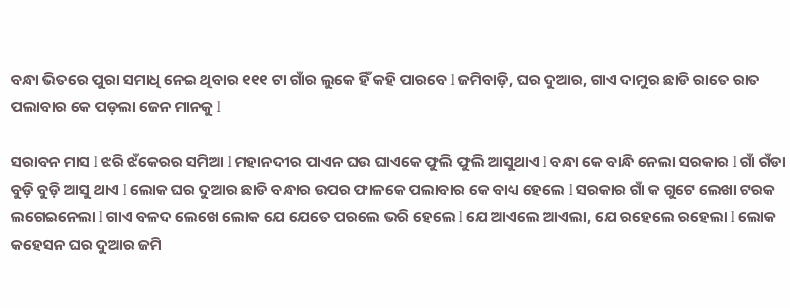ବନ୍ଧା ଭିତରେ ପୁରା ସମାଧି ନେଇ ଥିବାର ୧୧୧ ଟା ଗାଁର ଲୁକେ ହିଁ କହି ପାରବେ l ଜମିବାଡ଼ି, ଘର ଦୁଆର, ଗାଏ ଦାମୁର ଛାଡି ରାତେ ରାତ ପଲାବାର କେ ପଡ଼ଲା ଜେନ ମାନକୁ l

ସରାବନ ମାସ l ଝରି ଝଁକେରର ସମିଆ l ମହାନଦୀର ପାଏନ ଘଉ ଘାଏକେ ଫୁଲି ଫୁଲି ଆସୁଥାଏ l ବନ୍ଧା କେ ବାନ୍ଧି ନେଲା ସରକାର l ଗାଁ ଗଁଡା ବୁଡ଼ି ବୁଡ଼ି ଆସୁ ଥାଏ l ଲୋକ ଘର ଦୁଆର ଛାଡି ବନ୍ଧାର ଉପର ଫାଳକେ ପଲାବାର କେ ବାଧ୍ୟ ହେଲେ l ସରକାର ଗାଁ କ ଗୁଟେ ଲେଖା ଟରକ ଲଗେଇନେଲା l ଗାଏ ବଳଦ ଲେଖେ ଲୋକ ଯେ ଯେତେ ପରଲେ ଭରି ହେଲେ l ଯେ ଆଏଲେ ଆଏଲା, ଯେ ରହେଲେ ରହେଲା l ଲୋକ କହେସନ ଘର ଦୁଆର ଜମି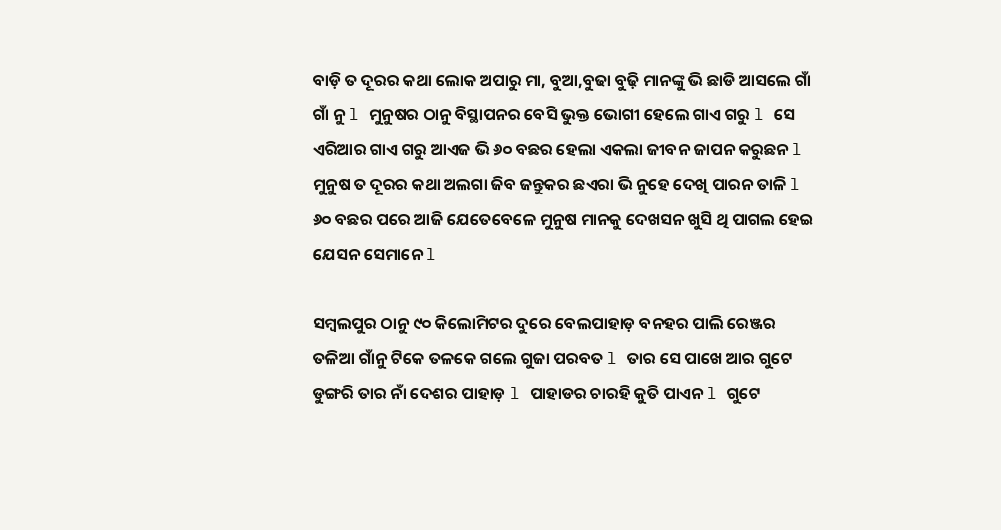ବାଡ଼ି ତ ଦୂରର କଥା ଲୋକ ଅପାରୁ ମା, ବୁଆ,ବୁଢା ବୁଢ଼ି ମାନଙ୍କୁ ଭି ଛାଡି ଆସଲେ ଗାଁ ଗାଁ ନୁ l ମୁନୁଷର ଠାନୁ ବିସ୍ଥାପନର ବେସି ଭୁକ୍ତ ଭୋଗୀ ହେଲେ ଗାଏ ଗରୁ l ସେ ଏରିଆର ଗାଏ ଗରୁ ଆଏଜ ଭି ୬୦ ବଛର ହେଲା ଏକଲା ଜୀବନ ଜାପନ କରୁଛନ l ମୁନୁଷ ତ ଦୂରର କଥା ଅଲଗା ଜିବ ଜନ୍ତୁକର ଛଏରା ଭି ନୁହେ ଦେଖି ପାରନ ତାଳି l ୬୦ ବଛର ପରେ ଆଜି ଯେତେବେଳେ ମୁନୁଷ ମାନକୁ ଦେଖସନ ଖୁସି ଥି ପାଗଲ ହେଇ ଯେସନ ସେମାନେ l

ସମ୍ବଲପୁର ଠାନୁ ୯୦ କିଲୋମିଟର ଦୁରେ ବେଲପାହାଡ଼ ବନହର ପାଲି ରେଞ୍ଜର ତଳିଆ ଗାଁନୁ ଟିକେ ତଳକେ ଗଲେ ଗୁଜା ପରବତ l ତାର ସେ ପାଖେ ଆର ଗୁଟେ ଡୁଙ୍ଗରି ତାର ନାଁ ଦେଶର ପାହାଡ଼ l ପାହାଡର ଚାରହି କୁତି ପାଏନ l ଗୁଟେ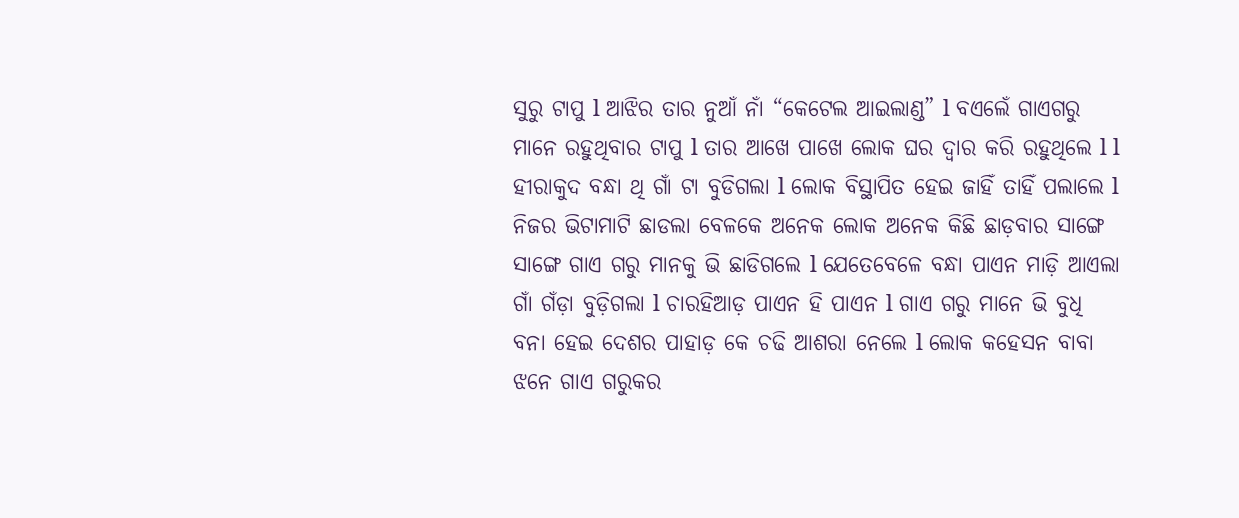ସୁରୁ ଟାପୁ l ଆଝିର ତାର ନୁଆଁ ନାଁ “କେଟେଲ ଆଇଲାଣ୍ଡ” l ବଏଲେଁ ଗାଏଗରୁ ମାନେ ରହୁଥିବାର ଟାପୁ l ତାର ଆଖେ ପାଖେ ଲୋକ ଘର ଦ୍ୱାର କରି ରହୁଥିଲେ l l ହୀରାକୁଦ ବନ୍ଧା ଥି ଗାଁ ଟା ବୁଡିଗଲା l ଲୋକ ବିସ୍ଥାପିତ ହେଇ ଜାହିଁ ତାହିଁ ପଲାଲେ l ନିଜର ଭିଟାମାଟି ଛାଡଲା ବେଳକେ ଅନେକ ଲୋକ ଅନେକ କିଛି ଛାଡ଼ବାର ସାଙ୍ଗେ ସାଙ୍ଗେ ଗାଏ ଗରୁ ମାନକୁ ଭି ଛାଡିଗଲେ l ଯେତେବେଳେ ବନ୍ଧା ପାଏନ ମାଡ଼ି ଆଏଲା ଗାଁ ଗଁଡ଼ା ବୁଡ଼ିଗଲା l ଚାରହିଆଡ଼ ପାଏନ ହି ପାଏନ l ଗାଏ ଗରୁ ମାନେ ଭି ବୁଧି ବନା ହେଇ ଦେଶର ପାହାଡ଼ କେ ଚଢି ଆଶରା ନେଲେ l ଲୋକ କହେସନ ବାବା ଝନେ ଗାଏ ଗରୁକର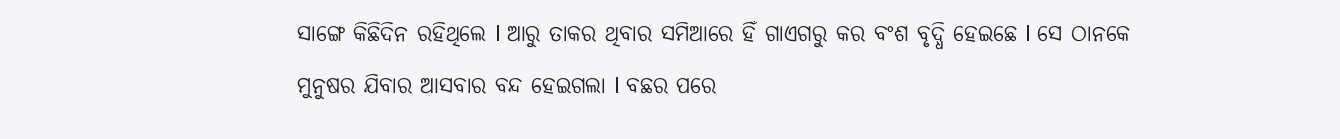ସାଙ୍ଗେ କିଛିଦିନ ରହିଥିଲେ l ଆରୁ ତାକର ଥିବାର ସମିଆରେ ହିଁ ଗାଏଗରୁ କର ବଂଶ ବୃଦ୍ଧି ହେଇଛେ l ସେ ଠାନକେ ମୁନୁଷର ଯିବାର ଆସବାର ବନ୍ଦ ହେଇଗଲା l ବଛର ପରେ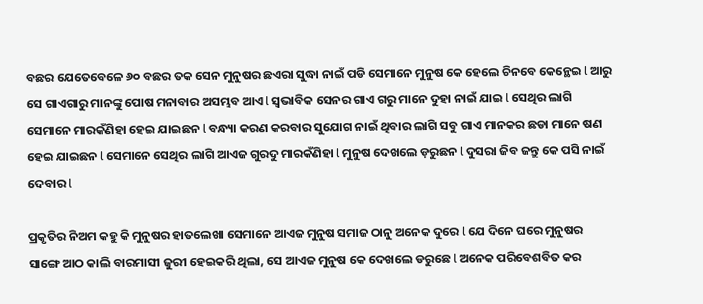ବଛର ଯେତେବେଳେ ୬୦ ବଛର ତକ ସେନ ମୁନୁଷର ଛଏରା ସୁଦ୍ଧା ନାଇଁ ପଡି ସେମାନେ ମୁନୁଷ କେ ହେଲେ ଚିନବେ କେନ୍ଥେଇ l ଆରୁ ସେ ଗାଏଗାରୁ ମାନଙ୍କୁ ପୋଷ ମନାବାର ଅସମ୍ଭବ ଆଏ l ସ୍ଵଭାବିକ ସେନର ଗାଏ ଗରୁ ମାନେ ଦୁହା ନାଇଁ ଯାଇ l ସେଥିର ଲାଗି ସେମାନେ ମାରକଁଣିହା ହେଇ ଯାଇଛନ l ବନ୍ଧ୍ୟା କରଣ କରବାର ସୁଯୋଗ ନାଇଁ ଥିବାର ଲାଗି ସବୁ ଗାଏ ମାନକର ଛଡା ମାନେ ଷଣ ହେଇ ଯାଇଛନ l ସେମାନେ ସେଥିର ଲାଗି ଆଏଜ ଗୁରଦୁ ମାରକଁଣିହା l ମୁନୁଷ ଦେଖଲେ ଡ଼ରୁଛନ l ଦୁସରା ଜିବ ଜନ୍ତୁ କେ ପସି ନାଇଁ ଦେବାର l

ପ୍ରକୃତିର ନିଅମ କହୁ କି ମୁନୁଷର ହାତଲେଖା ସେମାନେ ଆଏଜ ମୁନୁଷ ସମାଜ ଠାନୁ ଅନେକ ଦୁରେ l ଯେ ଦିନେ ଘରେ ମୁନୁଷର ସାଙ୍ଗେ ଆଠ କାଲି ବାରମାସୀ ଜୁରୀ ହେଇକରି ଥିଲା, ସେ ଆଏଜ ମୁନୁଷ କେ ଦେଖଲେ ଡରୁଛେ l ଅନେକ ପରିବେଶବିତ କର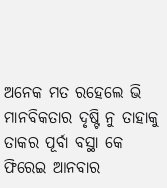ଅନେକ ମତ ରହେଲେ ଭି ମାନବିକତାର ଦୃଷ୍ଟି ନୁ ତାହାକୁ ତାକର ପୂର୍ବା ବସ୍ଥା କେ ଫିରେଇ ଆନବାର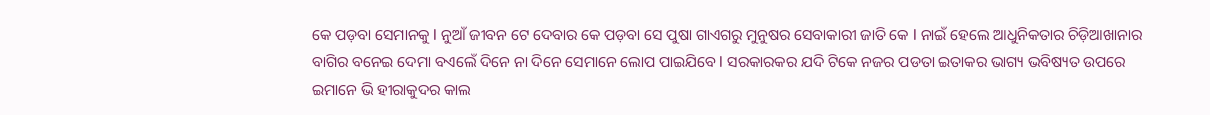କେ ପଡ଼ବା ସେମାନକୁ l ନୁଆଁ ଜୀବନ ଟେ ଦେବାର କେ ପଡ଼ବା ସେ ପୁଷା ଗାଏଗରୁ ମୁନୁଷର ସେବାକାରୀ ଜାତି କେ l ନାଇଁ ହେଲେ ଆଧୁନିକତାର ଚିଡ଼ିଆଖାନାର ବାଗିର ବନେଇ ଦେମା ବଏଲେଁ ଦିନେ ନା ଦିନେ ସେମାନେ ଲୋପ ପାଇଯିବେ l ସରକାରକର ଯଦି ଟିକେ ନଜର ପଡତା ଇତାକର ଭାଗ୍ୟ ଭବିଷ୍ୟତ ଉପରେ ଇମାନେ ଭି ହୀରାକୁଦର କାଲ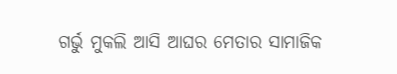ଗର୍ଭୁ ମୁକଲି ଆସି ଆଘର ମେତାର ସାମାଜିକ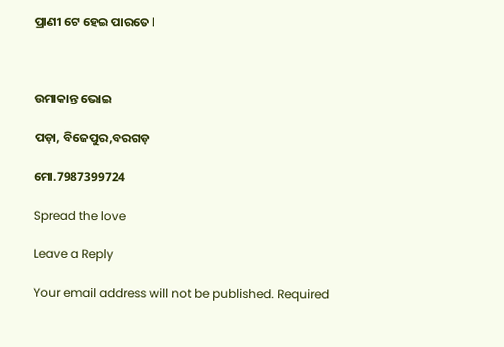ପ୍ରାଣୀ ଟେ ହେଇ ପାରତେ l



ଉମାକାନ୍ତ ଭୋଇ

ପଡ଼ା, ବିଜେପୁର,ବରଗଡ଼

ମୋ.7987399724

Spread the love

Leave a Reply

Your email address will not be published. Required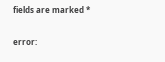fields are marked *

error: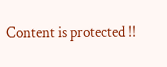Content is protected !!